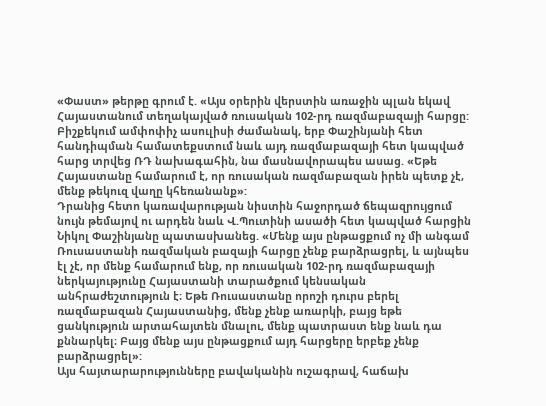«Փաստ» թերթը գրում է. «Այս օրերին վերստին առաջին պլան եկավ Հայաստանում տեղակայված ռուսական 102-րդ ռազմաբազայի հարցը: Բիշքեկում ամփոփիչ ասուլիսի ժամանակ, երբ Փաշինյանի հետ հանդիպման համատեքստում նաև այդ ռազմաբազայի հետ կապված հարց տրվեց ՌԴ նախագահին, նա մասնավորապես ասաց. «Եթե Հայաստանը համարում է, որ ռուսական ռազմաբազան իրեն պետք չէ, մենք թեկուզ վաղը կհեռանանք»:
Դրանից հետո կառավարության նիստին հաջորդած ճեպազրույցում նույն թեմայով ու արդեն նաև Վ.Պուտինի ասածի հետ կապված հարցին Նիկոլ Փաշինյանը պատասխանեց. «Մենք այս ընթացքում ոչ մի անգամ Ռուսաստանի ռազմական բազայի հարցը չենք բարձրացրել, և այնպես էլ չէ, որ մենք համարում ենք, որ ռուսական 102-րդ ռազմաբազայի ներկայությունը Հայաստանի տարածքում կենսական անհրաժեշտություն է։ Եթե Ռուսաստանը որոշի դուրս բերել ռազմաբազան Հայաստանից, մենք չենք առարկի, բայց եթե ցանկություն արտահայտեն մնալու, մենք պատրաստ ենք նաև դա քննարկել։ Բայց մենք այս ընթացքում այդ հարցերը երբեք չենք բարձրացրել»:
Այս հայտարարությունները բավականին ուշագրավ, հաճախ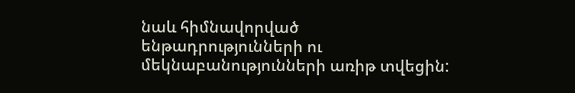նաև հիմնավորված ենթադրությունների ու մեկնաբանությունների առիթ տվեցին: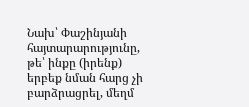Նախ՝ Փաշինյանի հայտարարությունը, թե՝ ինքը (իրենք) երբեք նման հարց չի բարձրացրել, մեղմ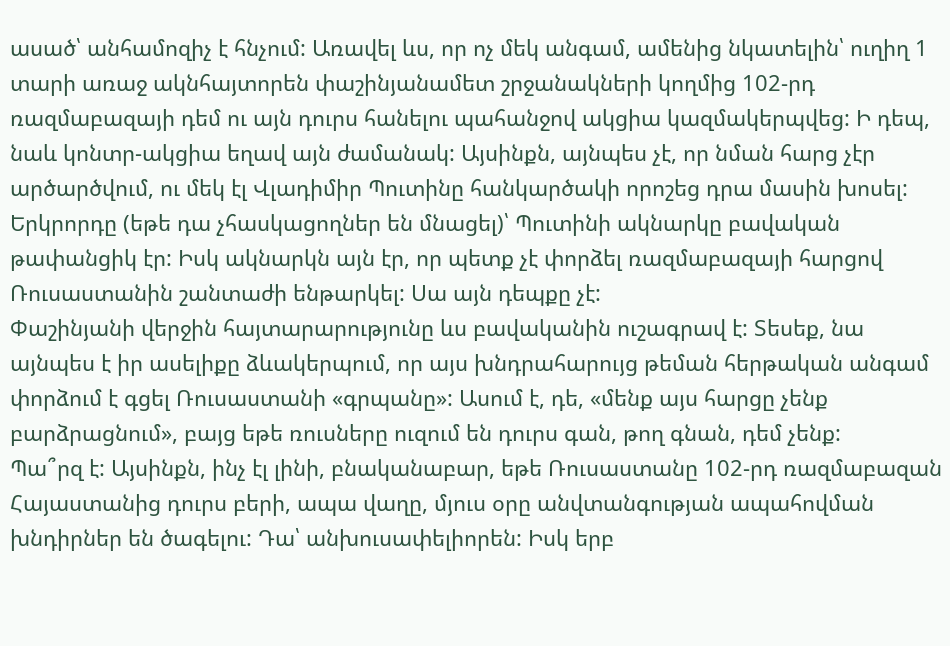ասած՝ անհամոզիչ է հնչում: Առավել ևս, որ ոչ մեկ անգամ, ամենից նկատելին՝ ուղիղ 1 տարի առաջ ակնհայտորեն փաշինյանամետ շրջանակների կողմից 102-րդ ռազմաբազայի դեմ ու այն դուրս հանելու պահանջով ակցիա կազմակերպվեց: Ի դեպ, նաև կոնտր-ակցիա եղավ այն ժամանակ: Այսինքն, այնպես չէ, որ նման հարց չէր արծարծվում, ու մեկ էլ Վլադիմիր Պուտինը հանկարծակի որոշեց դրա մասին խոսել:
Երկրորդը (եթե դա չհասկացողներ են մնացել)՝ Պուտինի ակնարկը բավական թափանցիկ էր: Իսկ ակնարկն այն էր, որ պետք չէ փորձել ռազմաբազայի հարցով Ռուսաստանին շանտաժի ենթարկել: Սա այն դեպքը չէ:
Փաշինյանի վերջին հայտարարությունը ևս բավականին ուշագրավ է: Տեսեք, նա այնպես է իր ասելիքը ձևակերպում, որ այս խնդրահարույց թեման հերթական անգամ փորձում է գցել Ռուսաստանի «գրպանը»: Ասում է, դե, «մենք այս հարցը չենք բարձրացնում», բայց եթե ռուսները ուզում են դուրս գան, թող գնան, դեմ չենք:
Պա՞րզ է: Այսինքն, ինչ էլ լինի, բնականաբար, եթե Ռուսաստանը 102-րդ ռազմաբազան Հայաստանից դուրս բերի, ապա վաղը, մյուս օրը անվտանգության ապահովման խնդիրներ են ծագելու: Դա՝ անխուսափելիորեն: Իսկ երբ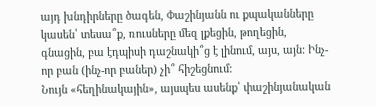այդ խնդիրները ծագեն, Փաշինյանն ու քպականները կասեն՝ տեսա՞ք, ռուսները մեզ լքեցին, թողեցին, գնացին, բա էդպիսի դաշնակի՞ց է լինում, այս, այն: Ինչ-որ բան (ինչ-որ բաներ) չի՞ հիշեցնում:
Նույն «հեղինակային», այսպես ասենք՝ փաշինյանական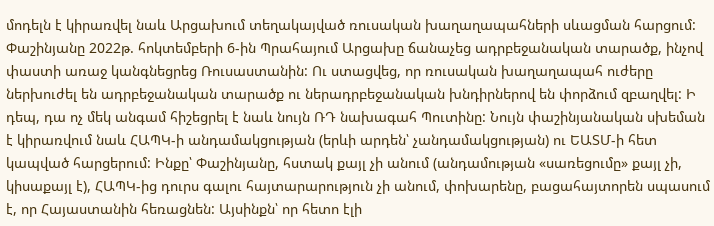մոդելն է կիրառվել նաև Արցախում տեղակայված ռուսական խաղաղապահների սևացման հարցում: Փաշինյանը 2022թ. հոկտեմբերի 6-ին Պրահայում Արցախը ճանաչեց ադրբեջանական տարածք, ինչով փաստի առաջ կանգնեցրեց Ռուսաստանին: Ու ստացվեց, որ ռուսական խաղաղապահ ուժերը ներխուժել են ադրբեջանական տարածք ու ներադրբեջանական խնդիրներով են փորձում զբաղվել: Ի դեպ, դա ոչ մեկ անգամ հիշեցրել է նաև նույն ՌԴ նախագահ Պուտինը: Նույն փաշինյանական սխեման է կիրառվում նաև ՀԱՊԿ-ի անդամակցության (երևի արդեն՝ չանդամակցության) ու ԵԱՏՄ-ի հետ կապված հարցերում: Ինքը՝ Փաշինյանը, հստակ քայլ չի անում (անդամության «սառեցումը» քայլ չի, կիսաքայլ է), ՀԱՊԿ-ից դուրս գալու հայտարարություն չի անում, փոխարենը, բացահայտորեն սպասում է, որ Հայաստանին հեռացնեն: Այսինքն՝ որ հետո էլի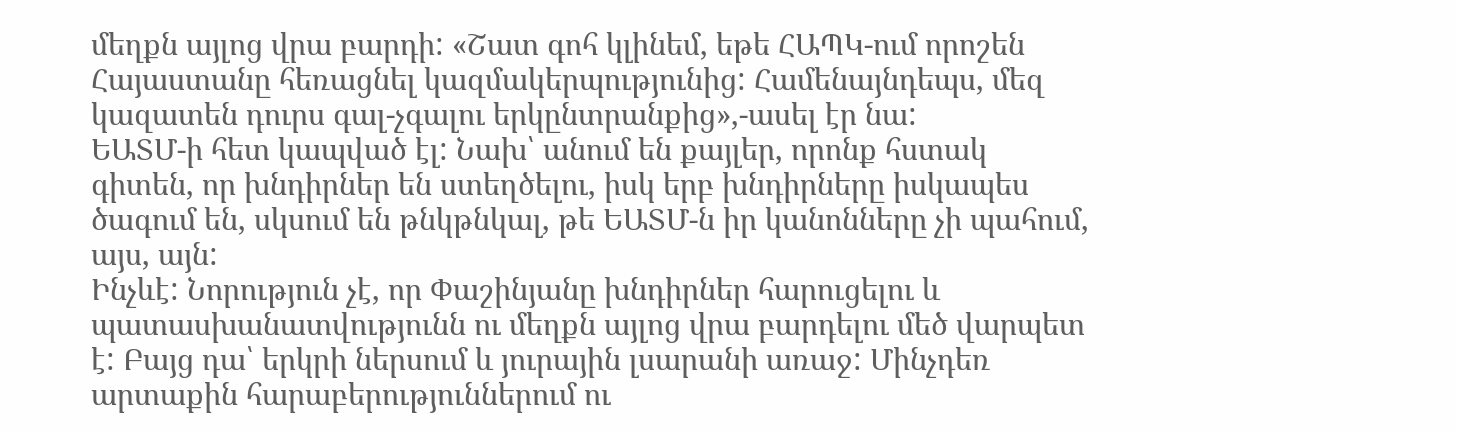մեղքն այլոց վրա բարդի: «Շատ գոհ կլինեմ, եթե ՀԱՊԿ-ում որոշեն Հայաստանը հեռացնել կազմակերպությունից: Համենայնդեպս, մեզ կազատեն դուրս գալ-չգալու երկընտրանքից»,-ասել էր նա:
ԵԱՏՄ-ի հետ կապված էլ: Նախ՝ անում են քայլեր, որոնք հստակ գիտեն, որ խնդիրներ են ստեղծելու, իսկ երբ խնդիրները իսկապես ծագում են, սկսում են թնկթնկալ, թե ԵԱՏՄ-ն իր կանոնները չի պահում, այս, այն:
Ինչևէ: Նորություն չէ, որ Փաշինյանը խնդիրներ հարուցելու և պատասխանատվությունն ու մեղքն այլոց վրա բարդելու մեծ վարպետ է: Բայց դա՝ երկրի ներսում և յուրային լսարանի առաջ: Մինչդեռ արտաքին հարաբերություններում ու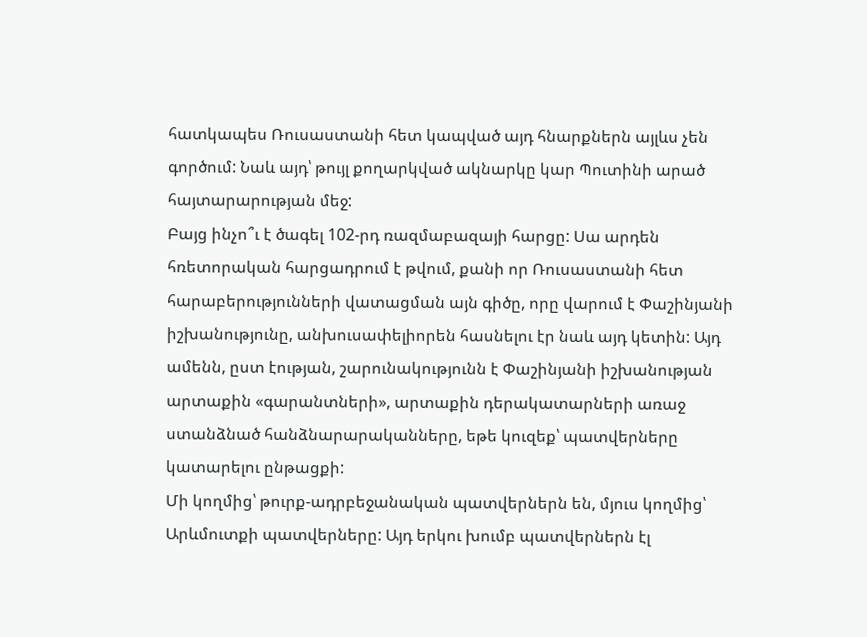հատկապես Ռուսաստանի հետ կապված այդ հնարքներն այլևս չեն գործում: Նաև այդ՝ թույլ քողարկված ակնարկը կար Պուտինի արած հայտարարության մեջ:
Բայց ինչո՞ւ է ծագել 102-րդ ռազմաբազայի հարցը: Սա արդեն հռետորական հարցադրում է թվում, քանի որ Ռուսաստանի հետ հարաբերությունների վատացման այն գիծը, որը վարում է Փաշինյանի իշխանությունը, անխուսափելիորեն հասնելու էր նաև այդ կետին: Այդ ամենն, ըստ էության, շարունակությունն է Փաշինյանի իշխանության արտաքին «գարանտների», արտաքին դերակատարների առաջ ստանձնած հանձնարարականները, եթե կուզեք՝ պատվերները կատարելու ընթացքի:
Մի կողմից՝ թուրք-ադրբեջանական պատվերներն են, մյուս կողմից՝ Արևմուտքի պատվերները: Այդ երկու խումբ պատվերներն էլ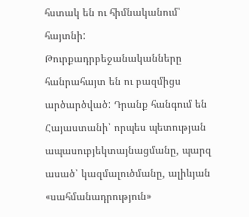հստակ են ու հիմնականում՝ հայտնի: Թուրքադրբեջանականները հանրահայտ են ու բազմիցս արծարծված: Դրանք հանգում են Հայաստանի՝ որպես պետության ապասուբյեկտայնացմանը, պարզ ասած՝ կազմալուծմանը, ալիևյան «սահմանադրություն»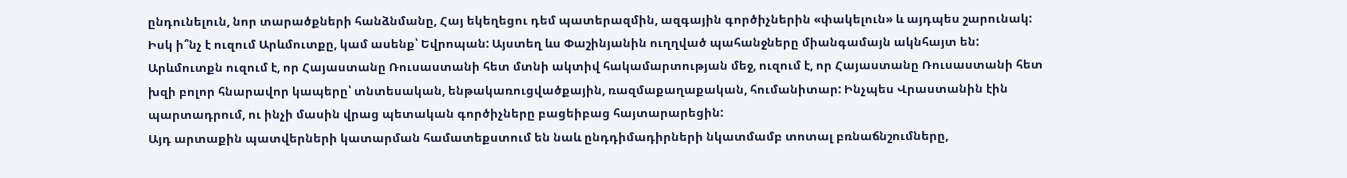ընդունելուն, նոր տարածքների հանձնմանը, Հայ եկեղեցու դեմ պատերազմին, ազգային գործիչներին «փակելուն» և այդպես շարունակ:
Իսկ ի՞նչ է ուզում Արևմուտքը, կամ ասենք՝ Եվրոպան: Այստեղ ևս Փաշինյանին ուղղված պահանջները միանգամայն ակնհայտ են: Արևմուտքն ուզում է, որ Հայաստանը Ռուսաստանի հետ մտնի ակտիվ հակամարտության մեջ, ուզում է, որ Հայաստանը Ռուսաստանի հետ խզի բոլոր հնարավոր կապերը՝ տնտեսական, ենթակառուցվածքային, ռազմաքաղաքական, հումանիտար: Ինչպես Վրաստանին էին պարտադրում, ու ինչի մասին վրաց պետական գործիչները բացեիբաց հայտարարեցին:
Այդ արտաքին պատվերների կատարման համատեքստում են նաև ընդդիմադիրների նկատմամբ տոտալ բռնաճնշումները,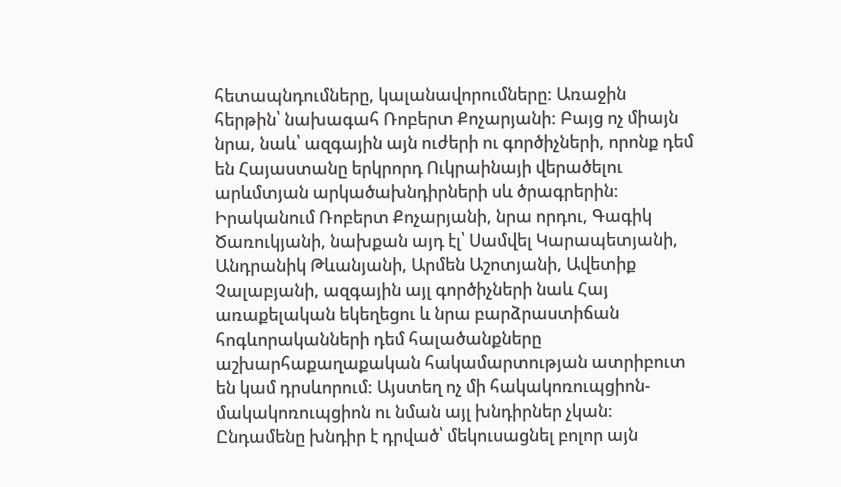հետապնդումները, կալանավորումները: Առաջին հերթին՝ նախագահ Ռոբերտ Քոչարյանի: Բայց ոչ միայն նրա, նաև՝ ազգային այն ուժերի ու գործիչների, որոնք դեմ են Հայաստանը երկրորդ Ուկրաինայի վերածելու արևմտյան արկածախնդիրների սև ծրագրերին:
Իրականում Ռոբերտ Քոչարյանի, նրա որդու, Գագիկ Ծառուկյանի, նախքան այդ էլ՝ Սամվել Կարապետյանի, Անդրանիկ Թևանյանի, Արմեն Աշոտյանի, Ավետիք Չալաբյանի, ազգային այլ գործիչների նաև Հայ առաքելական եկեղեցու և նրա բարձրաստիճան հոգևորականների դեմ հալածանքները աշխարհաքաղաքական հակամարտության ատրիբուտ են կամ դրսևորում: Այստեղ ոչ մի հակակոռուպցիոն-մակակոռուպցիոն ու նման այլ խնդիրներ չկան:
Ընդամենը խնդիր է դրված՝ մեկուսացնել բոլոր այն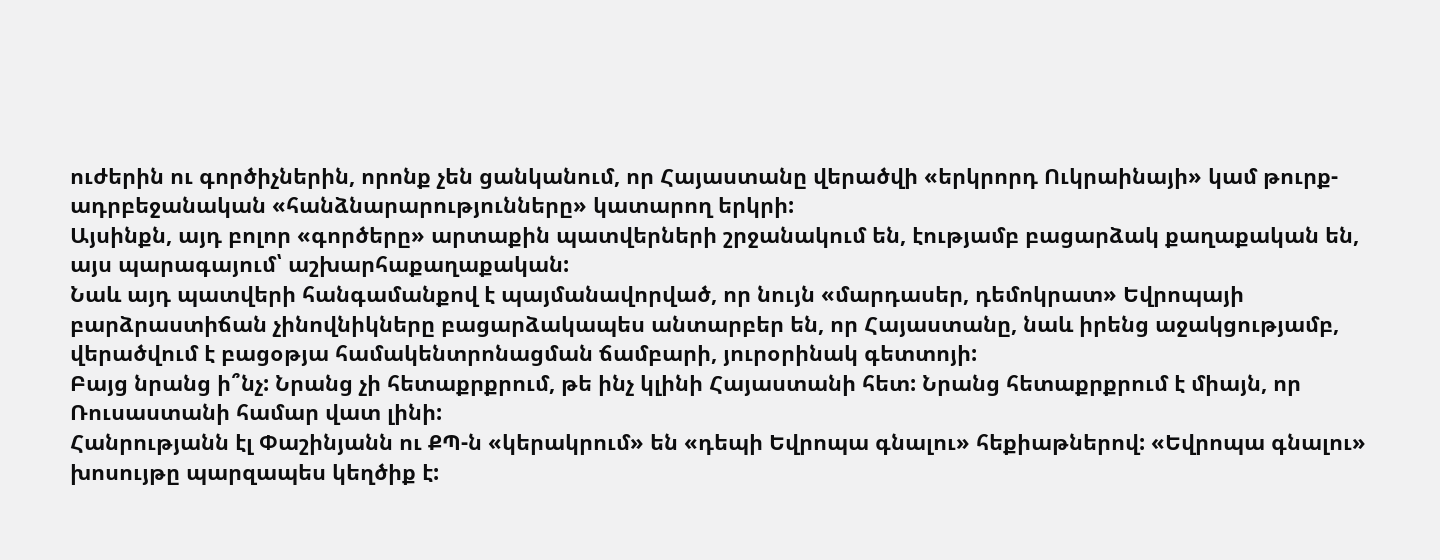ուժերին ու գործիչներին, որոնք չեն ցանկանում, որ Հայաստանը վերածվի «երկրորդ Ուկրաինայի» կամ թուրք-ադրբեջանական «հանձնարարությունները» կատարող երկրի:
Այսինքն, այդ բոլոր «գործերը» արտաքին պատվերների շրջանակում են, էությամբ բացարձակ քաղաքական են, այս պարագայում՝ աշխարհաքաղաքական:
Նաև այդ պատվերի հանգամանքով է պայմանավորված, որ նույն «մարդասեր, դեմոկրատ» Եվրոպայի բարձրաստիճան չինովնիկները բացարձակապես անտարբեր են, որ Հայաստանը, նաև իրենց աջակցությամբ, վերածվում է բացօթյա համակենտրոնացման ճամբարի, յուրօրինակ գետտոյի:
Բայց նրանց ի՞նչ: Նրանց չի հետաքրքրում, թե ինչ կլինի Հայաստանի հետ: Նրանց հետաքրքրում է միայն, որ Ռուսաստանի համար վատ լինի:
Հանրությանն էլ Փաշինյանն ու ՔՊ-ն «կերակրում» են «դեպի Եվրոպա գնալու» հեքիաթներով: «Եվրոպա գնալու» խոսույթը պարզապես կեղծիք է: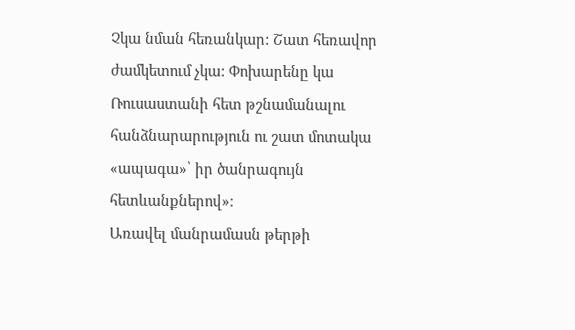Չկա նման հեռանկար: Շատ հեռավոր ժամկետում չկա: Փոխարենը կա Ռուսաստանի հետ թշնամանալու հանձնարարություն ու շատ մոտակա «ապագա»՝ իր ծանրագույն հետևանքներով»։
Առավել մանրամասն թերթի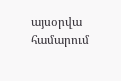այսօրվա համարում